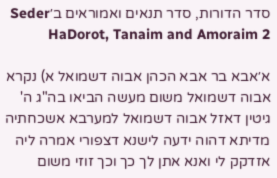סדר הדורות, סדר תנאים ואמוראים ב׳Seder HaDorot, Tanaim and Amoraim 2

א׳אבא בר אבא הכהן אבוה דשמואל א) נקרא אבוה דשמואל משום מעשה הביאו בה"ג ה' גיטין דאזל אבוה דשמואל למערבא אשכחתיה מדיתא דהוה ידעה לישנא דצפורי אמרה ליה אזדקק לי ואנא אתן לך כך וכך זוזי משום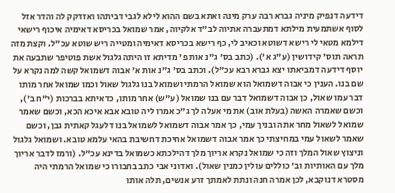דידעה דנפיק מיניה גברא רבה ערק מינה ואתא בשם ההוא לילא לגבי דביתהו ואזדקק לה והדר אזל לסוף אשתמעית מילתא דמתעברה אתיוה לב"ד אלקיוה, אמר שמואל בכריסא דאימיה איכוף רישאי דילמא מטאי לי רישא דשוטא וכאיב לי, כף רישא בכריסא דאימיה ומטייה ריש שוטא עכ"ל. וקצת מזה תראה תוס' קידושין (ע"ג א'). (כתב בס' ג"נ אות פ' מדיתא זו היתה גלגול אשת פוטיפר שתבעה את יוסף דידעה דמביאתו יצא גברא רבא עכ"ל). וכתב בס' ג"נ אות א' אבוה דשמואל קשה למה נקרא על שם בנו. הענין כי אבוה דשמואל הוא שמואל הרמתי ושמואל בנו גלגול שאול וכמו שמואל אחר מותו דבר עמו שאול, כן אבוה דשמואל דבר עם בנו שמואל (ע"ש) אחר מותו, כדאיתא בברכות (י"ח ב'), וכשם שאמרה האשה (בעלת אוב) את מי אעלה לך ג"כ אמרו ליה טובא אבא איכא הכא, וכשם שאמר שמואל לשאול מחר אתה ובניך עמי, כך אמר אבוה דשמואל לשמואל בנו דלעגל קאתית גבן, וכשם שאמר לשאול עמי במחיצתי כך אמר אבוה דשמואל אחיכת דחשיבת בהאי עלמא טובא. ושמואל גלגול וניצוץ שאול המלך וזה כי שמואל נקרא אריוך מלך דהילכתא כשמואל בדינא עכ"ל. (ורמז לדבר אריוך מלך עם האותיות וב' כוללים עולין כמנין שאול). ואדוני אבי כתב בחבורו כי שמואל הרמתי היה מסטרא דנוקבא, לכן אמרה חנה ונתת לאמתך זרע אנשים, תלה אותו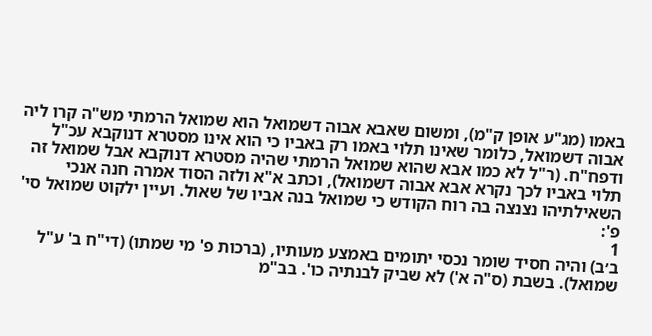באמו (מג"ע אופן ק"מ), ומשום שאבא אבוה דשמואל הוא שמואל הרמתי מש"ה קרו ליה אבוה דשמואל, כלומר שאינו תלוי באמו רק באביו כי הוא אינו מסטרא דנוקבא עכ"ל ודפח"ח. (ר"ל לא כמו אבא שהוא שמואל הרמתי שהיה מסטרא דנוקבא אבל שמואל זה תלוי באביו לכך נקרא אבא אבוה דשמואל), וכתב א"א ולזה הסוד אמרה חנה אנכי השאילתיהו נצנצה בה רוח הקודש כי שמואל בנה אביו של שאול. ועיין ילקוט שמואל סי' פ':
1
ב׳ב) והיה חסיד שומר נכסי יתומים באמצע מעותיו, (ברכות פ' מי שמתו) (די"ח ב' ע"ל שמואל). בשבת (ס"ה א') לא שביק לבנתיה כו'. בב"מ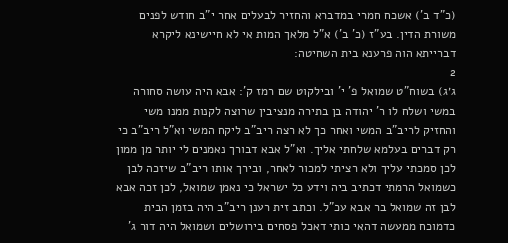(כ"ד ב') אשכח חמרי במדברא והחזיר לבעלים אחר י"ב חודש לפנים משורת הדין. בע"ז (כ' ב') א"ל מלאך המות אי לא חיישינא ליקרא דברייתא הוה פרענא בית השחיטה:
2
ג׳ג) בשוח"ט שמואל פ' י' ובילקוט שם רמז ק': אבא היה עושה סחורה במשי ושלח לו ר' יהודה בן בתירה מנציבין שרוצה לקנות ממנו משי והחזיק לריב"ב המשי ואחר כך לא רצה ריב"ב ליקח המשי וא"ל ריב"ב כי רק דברים בעלמא שלחתי אליך. וא"ל אבא דבורך נאמנים לי יותר מן ממון לכן סמכתי עליך ולא רציתי למכור לאחר, ובירך אותו ריב"ב שיזכה לבן כשמואל הרמתי דכתיב ביה וידע כל ישראל כי נאמן שמואל, לכן זכה אבא לבן זה שמואל בר אבא עכ"ל. וכתב זית רענן ריב"ב היה בזמן הבית כדמוכח ממעשה דהאי כותי דאכל פסחים בירושלים ושמואל היה דור ג'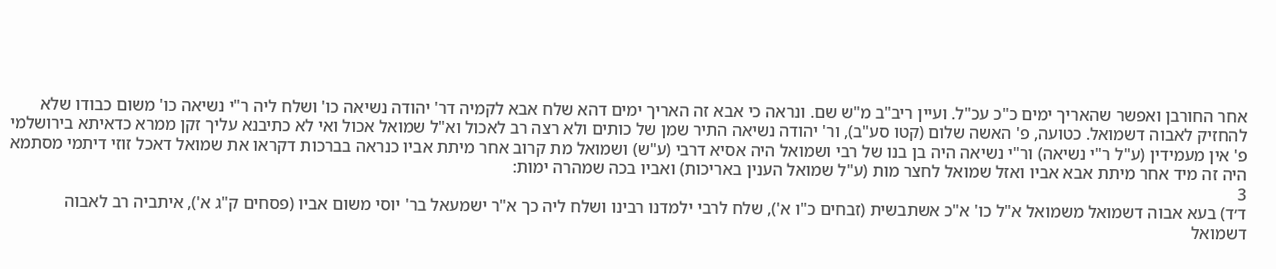אחר החורבן ואפשר שהאריך ימים כ"כ עכ"ל. ועיין ריב"ב מ"ש שם. ונראה כי אבא זה האריך ימים דהא שלח אבא לקמיה דר' יהודה נשיאה כו' ושלח ליה ר"י נשיאה כו' משום כבודו שלא להחזיק לאבוה דשמואל. כטועה, פ' האשה שלום (קטו סע"ב), ור' יהודה נשיאה התיר שמן של כותים ולא רצה רב לאכול וא"ל שמואל אכול ואי לא כתיבנא עליך זקן ממרא כדאיתא בירושלמי פ' אין מעמידין (ע"ל ר"י נשיאה) ור"י נשיאה היה בן בנו של רבי ושמואל היה אסיא דרבי (ע"ש) ושמואל מת קרוב אחר מיתת אביו כנראה בברכות דקראו את שמואל דאכל זוזי דיתמי מסתמא היה זה מיד אחר מיתת אבא אביו ואזל שמואל לחצר מות (ע"ל שמואל הענין באריכות) ואביו בכה שמהרה ימות:
3
ד׳ד) בעא אבוה דשמואל משמואל א"ל כו' א"כ אשתבשית (זבחים כ"ו א'), שלח לרבי ילמדנו רבינו ושלח ליה כך א"ר ישמעאל בר' יוסי משום אביו (פסחים ק"ג א'), איתביה רב לאבוה דשמואל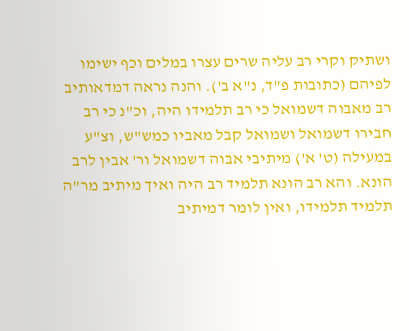ושתיק וקרי רב עליה שרים עצרו במלים וכף ישימו לפיהם (כתובות פ"ד, נ"א ב'). והנה נראה דמדאותיב רב מאבוה דשמואל כי רב תלמידו היה, וכ"נ כי רב חבירו דשמואל ושמואל קבל מאביו כמש"ש, וצ"ע במעילה (ט' א') מיתיבי אבוה דשמואל ור' אבין לרב הונא. והא רב הונא תלמיד רב היה ואיך מיתיב מר"ה תלמיד תלמידו, ואין לומר דמיתיב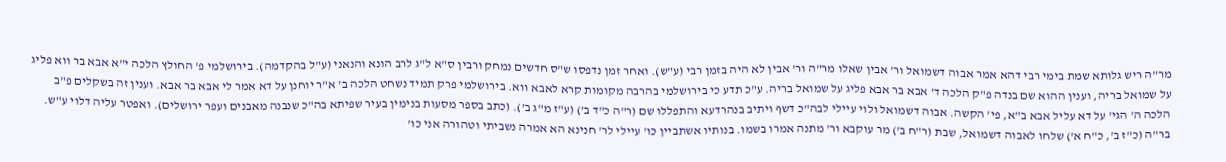מר"ה ריש גלותא שמת בימי רבי דהא אמר אבוה דשמואל ור' אבין שאלו מר"ה ור' אבין לא היה בזמן רבי (ע"ש). ואחר זמן נדפסו ש"ס חדשים נמחק ורבין ס"א ל"ג לרב הונא והנאני (ע"ל בהקדמה). בירושלמי פ' החולץ הלכה י"א אבא בר ווא פליג על שמואל בריה, וענין ההוא שם בנדה פ"ק הלכה ד' אבא בר אבא פליג על שמואל בריה. ע"כ תדע כי בירושלמי בהרבה מקומות קרא לאבא ווא. בירושלמי פרק תמיד נשחט הלכה ב' א"ר יוחנן על דא אמר לי אבא בר אבא. וענין זה בשקלים פ"ב הלכה ה' הגי' על דא עליל אבא ב"א, פי' הקשה. אבוה דשמואל ולוי עיילי לבה"כ דשף ויתיב בנהרדעא והתפללו שם (ר"ה כ"ד ב') (ע"ז מ"ג ב'). (כתב בספר מסעות בנימין בעיר שפיתא בה"כ שנבנה מאבנים ועפר ירושלים). ואפטר עליה דלוי ע"ש. בר"ה (כ"ז ב', כ"ח א') שלחו לאבוה דשמואל, שבת (ר"ח ב') מר עוקבא ור' מתנה אמרו בשמו. בנותיו אשתביין כו' עיילי לר' חנינא הא אמרה נשביתי וטהורה אני כו'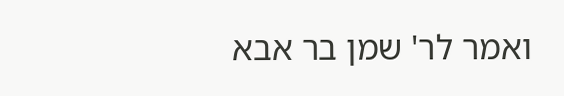ואמר לר' שמן בר אבא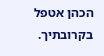הכהן אטפל בקרובתיך.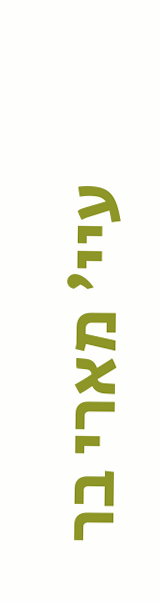עיי' מארי בר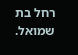רחל בת שמואל.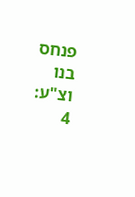פנחס בנו וצ"ע:
4